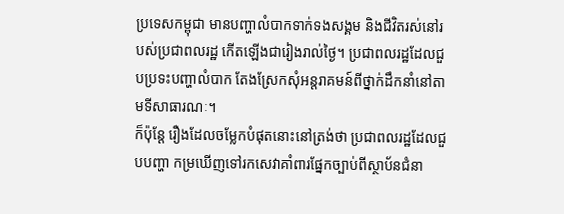ប្រទេសកម្ពុជា មានបញ្ហាលំបាកទាក់ទងសង្គម និងជីវិតរស់នៅរបស់ប្រជាពលរដ្ឋ កើតឡើងជារៀងរាល់ថ្ងៃ។ ប្រជាពលរដ្ឋដែលជួបប្រទះបញ្ហាលំបាក តែងស្រែកសុំអន្តរាគមន៍ពីថ្នាក់ដឹកនាំនៅតាមទីសាធារណៈ។
ក៏ប៉ុន្តែ រឿងដែលចម្លែកបំផុតនោះនៅត្រង់ថា ប្រជាពលរដ្ឋដែលជួបបញ្ហា កម្រឃើញទៅរកសេវាគាំពារផ្នែកច្បាប់ពីស្ថាប័នជំនា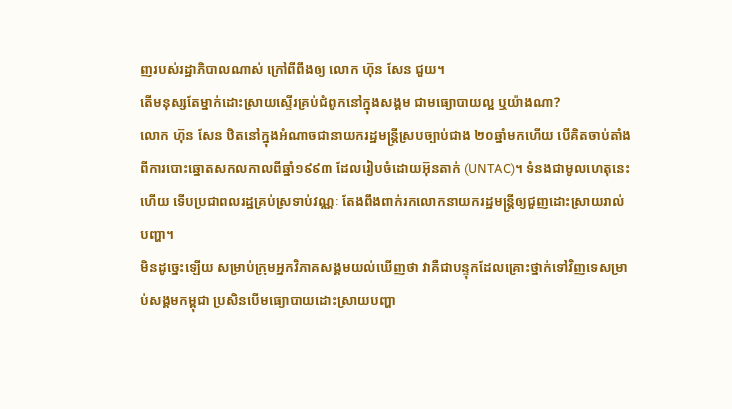ញរបស់រដ្ឋាភិបាលណាស់ ក្រៅពីពឹងឲ្យ លោក ហ៊ុន សែន ជួយ។
តើមនុស្សតែម្នាក់ដោះស្រាយស្ទើរគ្រប់ជំពូកនៅក្នុងសង្គម ជាមធ្យោបាយល្អ ឬយ៉ាងណា?
លោក ហ៊ុន សែន ឋិតនៅក្នុងអំណាចជានាយករដ្ឋមន្ត្រីស្របច្បាប់ជាង ២០ឆ្នាំមកហើយ បើគិតចាប់តាំងពីការបោះឆ្នោតសកលកាលពីឆ្នាំ១៩៩៣ ដែលរៀបចំដោយអ៊ុនតាក់ (UNTAC)។ ទំនងជាមូលហេតុនេះហើយ ទើបប្រជាពលរដ្ឋគ្រប់ស្រទាប់វណ្ណៈ តែងពឹងពាក់រកលោកនាយករដ្ឋមន្ត្រីឲ្យជួញដោះស្រាយរាល់បញ្ហា។
មិនដូច្នេះឡើយ សម្រាប់ក្រុមអ្នកវិភាគសង្គមយល់ឃើញថា វាគឺជាបន្ទុកដែលគ្រោះថ្នាក់ទៅវិញទេសម្រាប់សង្គមកម្ពុជា ប្រសិនបើមធ្យោបាយដោះស្រាយបញ្ហា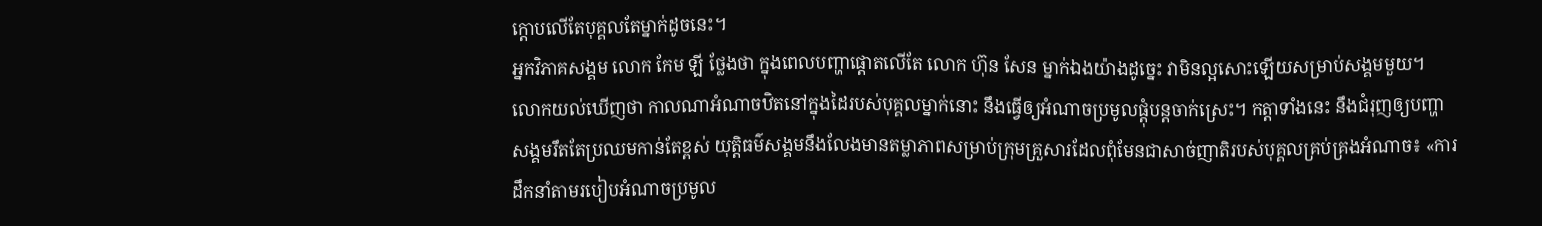ក្ដោបលើតែបុគ្គលតែម្នាក់ដូចនេះ។
អ្នកវិភាគសង្គម លោក កែម ឡី ថ្លែងថា ក្នុងពេលបញ្ហាផ្ដោតលើតែ លោក ហ៊ុន សែន ម្នាក់ឯងយ៉ាងដូច្នេះ វាមិនល្អសោះឡើយសម្រាប់សង្គមមួយ។ លោកយល់ឃើញថា កាលណាអំណាចឋិតនៅក្នុងដៃរបស់បុគ្គលម្នាក់នោះ នឹងធ្វើឲ្យអំណាចប្រមូលផ្ដុំបន្តចាក់ស្រេះ។ កត្តាទាំងនេះ នឹងជំរុញឲ្យបញ្ហាសង្គមរឹតតែប្រឈមកាន់តែខ្ពស់ យុត្តិធម៌សង្គមនឹងលែងមានតម្លាភាពសម្រាប់ក្រុមគ្រួសារដែលពុំមែនជាសាច់ញាតិរបស់បុគ្គលគ្រប់គ្រងអំណាច៖ «ការដឹកនាំតាមរបៀបអំណាចប្រមូល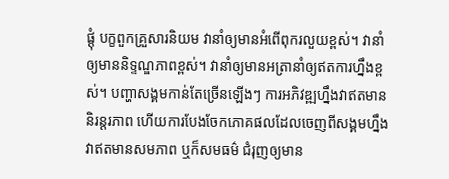ផ្ដុំ បក្ខពួកគ្រួសារនិយម វានាំឲ្យមានអំពើពុករលួយខ្ពស់។ វានាំឲ្យមាននិទ្ទណ្ឌភាពខ្ពស់។ វានាំឲ្យមានអត្រានាំឲ្យឥតការហ្នឹងខ្ពស់។ បញ្ហាសង្គមកាន់តែច្រើនឡើងៗ ការអភិវឌ្ឍហ្នឹងវាឥតមាននិរន្តរភាព ហើយការបែងចែកភោគផលដែលចេញពីសង្គមហ្នឹង វាឥតមានសមភាព ឬក៏សមធម៌ ជំរុញឲ្យមាន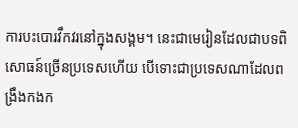ការបះបោរវឹកវរនៅក្នុងសង្គម។ នេះជាមេរៀនដែលជាបទពិសោធន៍ច្រើនប្រទេសហើយ បើទោះជាប្រទេសណាដែលពង្រឹងកងក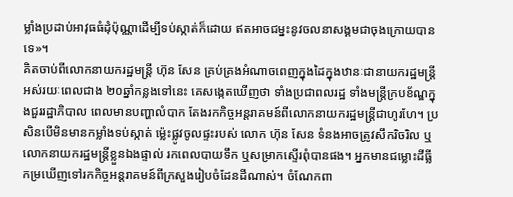ម្លាំងប្រដាប់អាវុធធំដុំប៉ុណ្ណាដើម្បីទប់ស្កាត់ក៏ដោយ ឥតអាចជម្នះនូវចលនាសង្គមជាចុងក្រោយបានទេ»។
គិតចាប់ពីលោកនាយករដ្ឋមន្ត្រី ហ៊ុន សែន គ្រប់គ្រងអំណាចពេញក្នុងដៃក្នុងឋានៈជានាយករដ្ឋមន្ត្រីអស់រយៈពេលជាង ២០ឆ្នាំកន្លងទៅនេះ គេសង្កេតឃើញថា ទាំងប្រជាពលរដ្ឋ ទាំងមន្ត្រីក្របខ័ណ្ឌក្នុងជួររដ្ឋាភិបាល ពេលមានបញ្ហាលំបាក តែងរកកិច្ចអន្តរាគមន៍ពីលោកនាយករដ្ឋមន្ត្រីជាហូរហែ។ ប្រសិនបើមិនមានកម្លាំងទប់ស្កាត់ ម្ល៉េះផ្លូវចូលផ្ទះរបស់ លោក ហ៊ុន សែន ទំនងអាចត្រូវសឹករិចរិល ឬលោកនាយករដ្ឋមន្ត្រីខ្លួនឯងផ្ទាល់ រកពេលបាយទឹក ឬសម្រាកស្ទើរពុំបានផង។ អ្នកមានជម្លោះដីធ្លី កម្រឃើញទៅរកកិច្ចអន្តរាគមន៍ពីក្រសួងរៀបចំដែនដីណាស់។ ចំណែកពា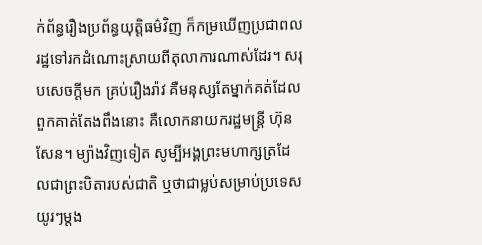ក់ព័ន្ធរឿងប្រព័ន្ធយុត្តិធម៌វិញ ក៏កម្រឃើញប្រជាពលរដ្ឋទៅរកដំណោះស្រាយពីតុលាការណាស់ដែរ។ សរុបសេចក្ដីមក គ្រប់រឿងរ៉ាវ គឺមនុស្សតែម្នាក់គត់ដែលពួកគាត់តែងពឹងនោះ គឺលោកនាយករដ្ឋមន្ត្រី ហ៊ុន សែន។ ម្យ៉ាងវិញទៀត សូម្បីអង្គព្រះមហាក្សត្រដែលជាព្រះបិតារបស់ជាតិ ឬថាជាម្លប់សម្រាប់ប្រទេស យូរៗម្ដង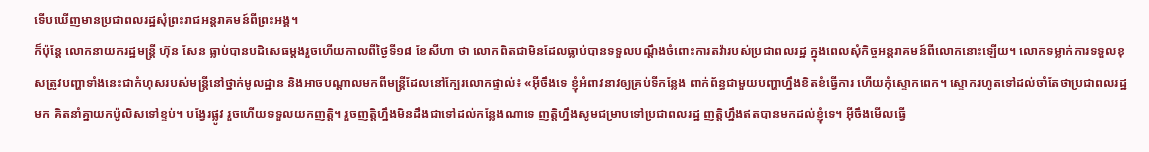ទើបឃើញមានប្រជាពលរដ្ឋសុំព្រះរាជអន្តរាគមន៍ពីព្រះអង្គ។
ក៏ប៉ុន្តែ លោកនាយករដ្ឋមន្ត្រី ហ៊ុន សែន ធ្លាប់បានបដិសេធម្ដងរួចហើយកាលពីថ្ងៃទី១៨ ខែសីហា ថា លោកពិតជាមិនដែលធ្លាប់បានទទួលបណ្ដឹងចំពោះការតវ៉ារបស់ប្រជាពលរដ្ឋ ក្នុងពេលសុំកិច្ចអន្តរាគមន៍ពីលោកនោះឡើយ។ លោកទម្លាក់ការទទួលខុសត្រូវបញ្ហាទាំងនេះជាកំហុសរបស់មន្ត្រីនៅថ្នាក់មូលដ្ឋាន និងអាចបណ្ដាលមកពីមន្ត្រីដែលនៅក្បែរលោកផ្ទាល់៖ «អ៊ីចឹងទេ ខ្ញុំអំពាវនាវឲ្យគ្រប់ទីកន្លែង ពាក់ព័ន្ធជាមួយបញ្ហាហ្នឹងខិតខំធ្វើការ ហើយកុំស្ទោកពេក។ ស្ទោករហូតទៅដល់ចាំតែថាប្រជាពលរដ្ឋមក គិតនាំគ្នាយកប៉ូលិសទៅខ្ទប់។ បង្វែរផ្លូវ រួចហើយទទួលយកញត្តិ។ រួចញត្តិហ្នឹងមិនដឹងជាទៅដល់កន្លែងណាទេ ញត្តិហ្នឹងសូមជម្រាបទៅប្រជាពលរដ្ឋ ញត្តិហ្នឹងឥតបានមកដល់ខ្ញុំទេ។ អ៊ីចឹងមើលធ្វើ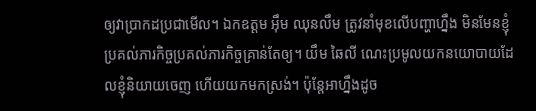ឲ្យវាប្រាកដប្រជាមើល។ ឯកឧត្ដម អ៊ឹម ឈុនលឹម ត្រូវនាំមុខលើបញ្ហាហ្នឹង មិនមែនខ្ញុំប្រគល់ភារកិច្ចប្រគល់ភារកិច្ចគ្រាន់តែឲ្យ។ យឹម ឆៃលី ណេះប្រមូលយកនយោបាយដែលខ្ញុំនិយាយចេញ ហើយយកមកស្រង់។ ប៉ុន្តែអាហ្នឹងដូច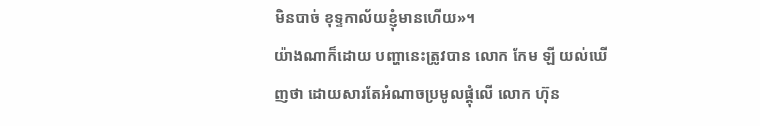មិនបាច់ ខុទ្ទកាល័យខ្ញុំមានហើយ»។
យ៉ាងណាក៏ដោយ បញ្ហានេះត្រូវបាន លោក កែម ឡី យល់ឃើញថា ដោយសារតែអំណាចប្រមូលផ្ដុំលើ លោក ហ៊ុន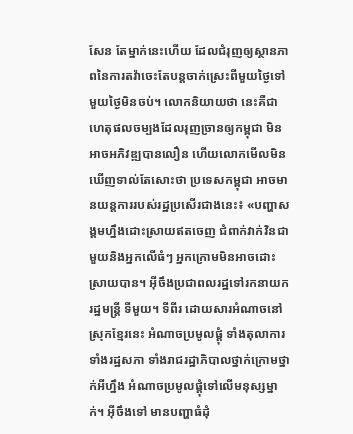សែន តែម្នាក់នេះហើយ ដែលជំរុញឲ្យស្ថានភាពនៃការតវ៉ាចេះតែបន្តចាក់ស្រេះពីមួយថ្ងៃទៅមួយថ្ងៃមិនចប់។ លោកនិយាយថា នេះគឺជាហេតុផលចម្បងដែលរុញច្រានឲ្យកម្ពុជា មិនអាចអភិវឌ្ឍបានលឿន ហើយលោកមើលមិនឃើញទាល់តែសោះថា ប្រទេសកម្ពុជា អាចមានយន្តការរបស់រដ្ឋប្រសើរជាងនេះ៖ «បញ្ហាសង្គមហ្នឹងដោះស្រាយឥតចេញ ជំពាក់វាក់វិនជាមួយនិងអ្នកលើធំៗ អ្នកក្រោមមិនអាចដោះស្រាយបាន។ អ៊ីចឹងប្រជាពលរដ្ឋទៅរកនាយករដ្ឋមន្ត្រី ទីមួយ។ ទីពីរ ដោយសារអំណាចនៅស្រុកខ្មែរនេះ អំណាចប្រមូលផ្ដុំ ទាំងតុលាការ ទាំងរដ្ឋសភា ទាំងរាជរដ្ឋាភិបាលថ្នាក់ក្រោមថ្នាក់អីហ្នឹង អំណាចប្រមូលផ្ដុំទៅលើមនុស្សម្នាក់។ អ៊ីចឹងទៅ មានបញ្ហាធំដុំ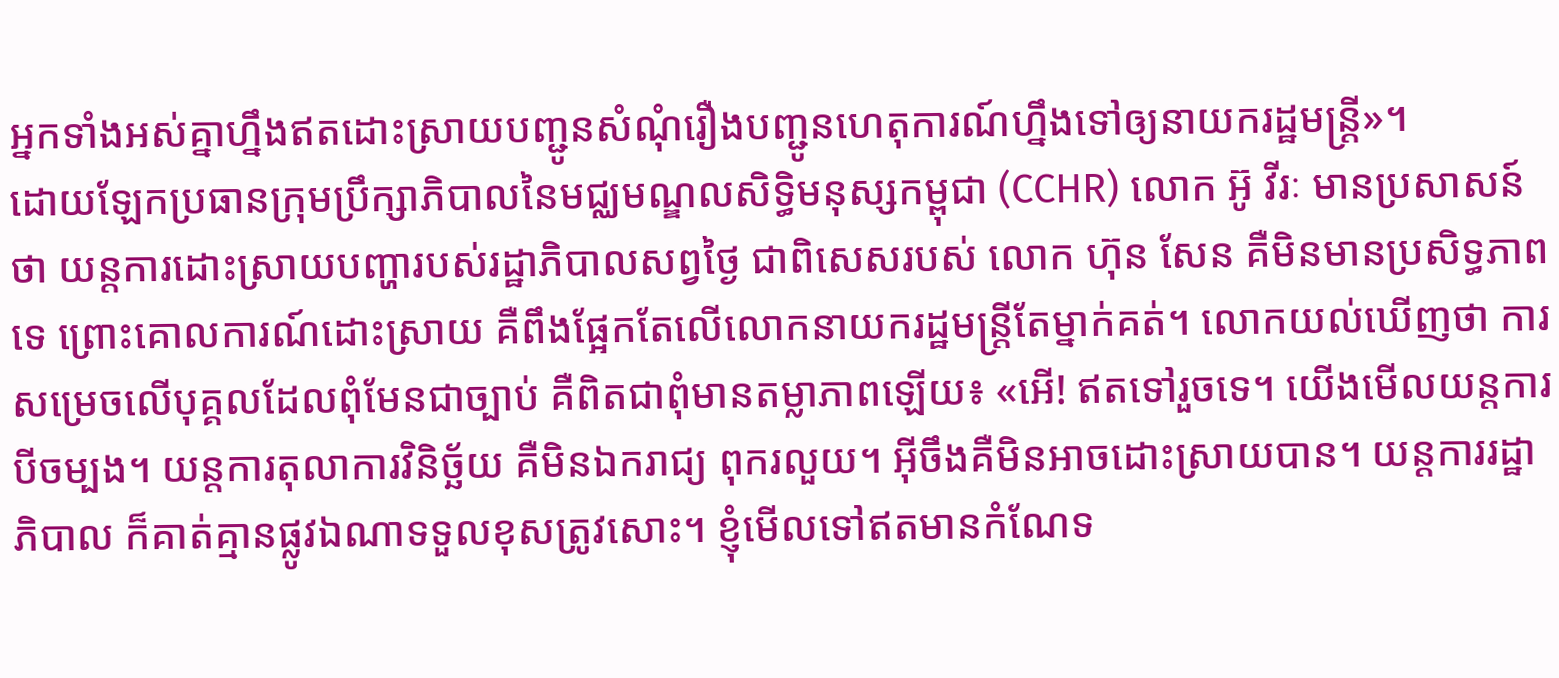អ្នកទាំងអស់គ្នាហ្នឹងឥតដោះស្រាយបញ្ជូនសំណុំរឿងបញ្ជូនហេតុការណ៍ហ្នឹងទៅឲ្យនាយករដ្ឋមន្ត្រី»។
ដោយឡែកប្រធានក្រុមប្រឹក្សាភិបាលនៃមជ្ឈមណ្ឌលសិទ្ធិមនុស្សកម្ពុជា (CCHR) លោក អ៊ូ វីរៈ មានប្រសាសន៍ថា យន្តការដោះស្រាយបញ្ហារបស់រដ្ឋាភិបាលសព្វថ្ងៃ ជាពិសេសរបស់ លោក ហ៊ុន សែន គឺមិនមានប្រសិទ្ធភាពទេ ព្រោះគោលការណ៍ដោះស្រាយ គឺពឹងផ្អែកតែលើលោកនាយករដ្ឋមន្ត្រីតែម្នាក់គត់។ លោកយល់ឃើញថា ការសម្រេចលើបុគ្គលដែលពុំមែនជាច្បាប់ គឺពិតជាពុំមានតម្លាភាពឡើយ៖ «អើ! ឥតទៅរួចទេ។ យើងមើលយន្តការបីចម្បង។ យន្តការតុលាការវិនិច្ឆ័យ គឺមិនឯករាជ្យ ពុករលួយ។ អ៊ីចឹងគឺមិនអាចដោះស្រាយបាន។ យន្តការរដ្ឋាភិបាល ក៏គាត់គ្មានផ្លូវឯណាទទួលខុសត្រូវសោះ។ ខ្ញុំមើលទៅឥតមានកំណែទ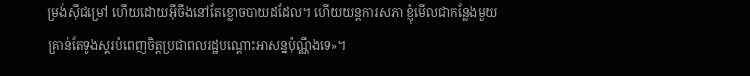ម្រង់ស៊ីជម្រៅ ហើយដោយអ៊ីចឹងនៅតែខ្លោចបាយដដែល។ ហើយយន្តការសភា ខ្ញុំមើលជាកន្លែងមួយគ្រាន់តែទូងស្គរបំពេញចិត្តប្រជាពលរដ្ឋបណ្ដោះអាសន្នប៉ុណ្ណឹងទេ»។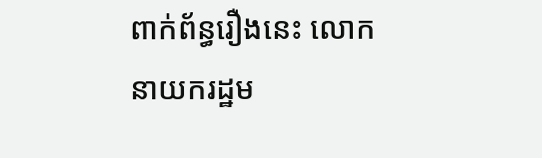ពាក់ព័ន្ធរឿងនេះ លោកនាយករដ្ឋម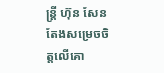ន្ត្រី ហ៊ុន សែន តែងសម្រេចចិត្តលើគោ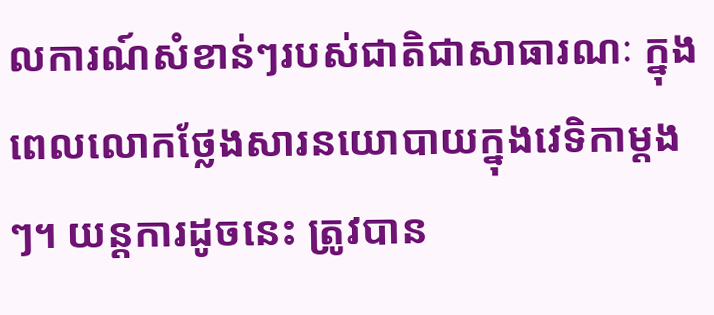លការណ៍សំខាន់ៗរបស់ជាតិជាសាធារណៈ ក្នុងពេលលោកថ្លែងសារនយោបាយក្នុងវេទិកាម្ដងៗ។ យន្តការដូចនេះ ត្រូវបាន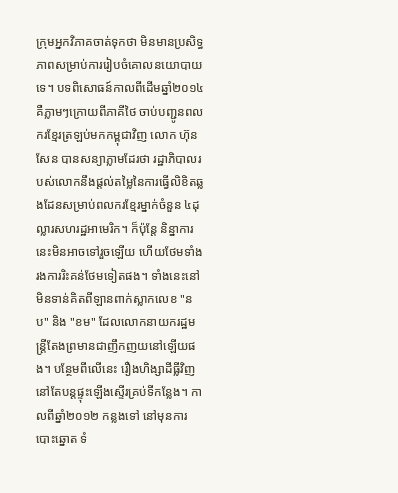ក្រុមអ្នកវិភាគចាត់ទុកថា មិនមានប្រសិទ្ធភាពសម្រាប់ការរៀបចំគោលនយោបាយទេ។ បទពិសោធន៍កាលពីដើមឆ្នាំ២០១៤ គឺភ្លាមៗក្រោយពីភាគីថៃ ចាប់បញ្ជូនពលករខ្មែរត្រឡប់មកកម្ពុជាវិញ លោក ហ៊ុន សែន បានសន្យាភ្លាមដែរថា រដ្ឋាភិបាលរបស់លោកនឹងផ្ដល់តម្លៃនៃការធ្វើលិខិតឆ្លងដែនសម្រាប់ពលករខ្មែរម្នាក់ចំនួន ៤ដុល្លារសហរដ្ឋអាមេរិក។ ក៏ប៉ុន្តែ និន្នាការនេះមិនអាចទៅរួចឡើយ ហើយថែមទាំងរងការរិះគន់ថែមទៀតផង។ ទាំងនេះនៅមិនទាន់គិតពីឡានពាក់ស្លាកលេខ "នប" និង "ខម" ដែលលោកនាយករដ្ឋមន្ត្រីតែងព្រមានជាញឹកញយនៅឡើយផង។ បន្ថែមពីលើនេះ រឿងហិង្សាដីធ្លីវិញ នៅតែបន្តផ្ទុះឡើងស្ទើរគ្រប់ទីកន្លែង។ កាលពីឆ្នាំ២០១២ កន្លងទៅ នៅមុនការបោះឆ្នោត ទំ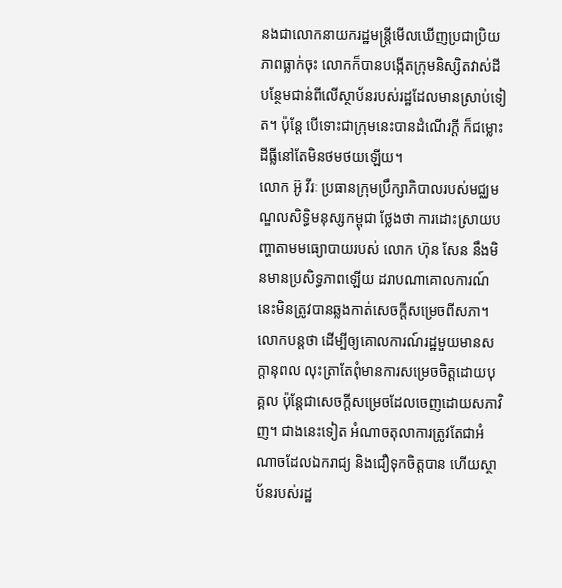នងជាលោកនាយករដ្ឋមន្ត្រីមើលឃើញប្រជាប្រិយភាពធ្លាក់ចុះ លោកក៏បានបង្កើតក្រុមនិស្សិតវាស់ដីបន្ថែមជាន់ពីលើស្ថាប័នរបស់រដ្ឋដែលមានស្រាប់ទៀត។ ប៉ុន្តែ បើទោះជាក្រុមនេះបានដំណើរក្ដី ក៏ជម្លោះដីធ្លីនៅតែមិនថមថយឡើយ។
លោក អ៊ូ វីរៈ ប្រធានក្រុមប្រឹក្សាភិបាលរបស់មជ្ឈមណ្ឌលសិទ្ធិមនុស្សកម្ពុជា ថ្លែងថា ការដោះស្រាយបញ្ហាតាមមធ្យោបាយរបស់ លោក ហ៊ុន សែន នឹងមិនមានប្រសិទ្ធភាពឡើយ ដរាបណាគោលការណ៍នេះមិនត្រូវបានឆ្លងកាត់សេចក្ដីសម្រេចពីសភា។ លោកបន្តថា ដើម្បីឲ្យគោលការណ៍រដ្ឋមួយមានសក្ដានុពល លុះត្រាតែពុំមានការសម្រេចចិត្តដោយបុគ្គល ប៉ុន្តែជាសេចក្ដីសម្រេចដែលចេញដោយសភាវិញ។ ជាងនេះទៀត អំណាចតុលាការត្រូវតែជាអំណាចដែលឯករាជ្យ និងជឿទុកចិត្តបាន ហើយស្ថាប័នរបស់រដ្ឋ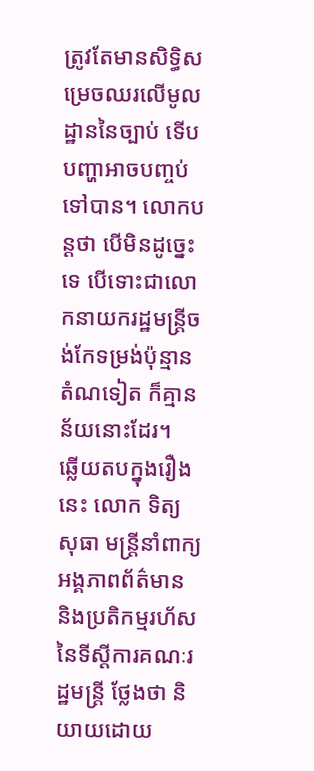ត្រូវតែមានសិទ្ធិសម្រេចឈរលើមូលដ្ឋាននៃច្បាប់ ទើបបញ្ហាអាចបញ្ចប់ទៅបាន។ លោកបន្តថា បើមិនដូច្នេះទេ បើទោះជាលោកនាយករដ្ឋមន្ត្រីចង់កែទម្រង់ប៉ុន្មានតំណទៀត ក៏គ្មានន័យនោះដែរ។
ឆ្លើយតបក្នុងរឿងនេះ លោក ទិត្យ សុធា មន្ត្រីនាំពាក្យអង្គភាពព័ត៌មាន និងប្រតិកម្មរហ័សនៃទីស្ដីការគណៈរដ្ឋមន្ត្រី ថ្លែងថា និយាយដោយ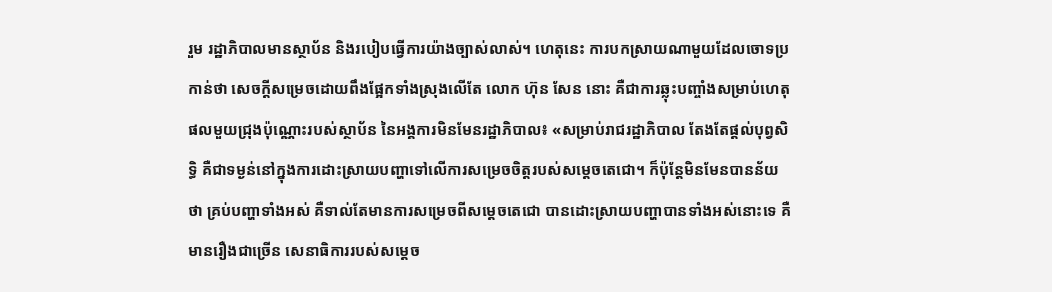រួម រដ្ឋាភិបាលមានស្ថាប័ន និងរបៀបធ្វើការយ៉ាងច្បាស់លាស់។ ហេតុនេះ ការបកស្រាយណាមួយដែលចោទប្រកាន់ថា សេចក្ដីសម្រេចដោយពឹងផ្អែកទាំងស្រុងលើតែ លោក ហ៊ុន សែន នោះ គឺជាការឆ្លុះបញ្ចាំងសម្រាប់ហេតុផលមួយជ្រុងប៉ុណ្ណោះរបស់ស្ថាប័ន នៃអង្គការមិនមែនរដ្ឋាភិបាល៖ «សម្រាប់រាជរដ្ឋាភិបាល តែងតែផ្ដល់បុព្វសិទ្ធិ គឺជាទម្ងន់នៅក្នុងការដោះស្រាយបញ្ហាទៅលើការសម្រេចចិត្តរបស់សម្ដេចតេជោ។ ក៏ប៉ុន្តែមិនមែនបានន័យថា គ្រប់បញ្ហាទាំងអស់ គឺទាល់តែមានការសម្រេចពីសម្ដេចតេជោ បានដោះស្រាយបញ្ហាបានទាំងអស់នោះទេ គឺមានរឿងជាច្រើន សេនាធិការរបស់សម្ដេច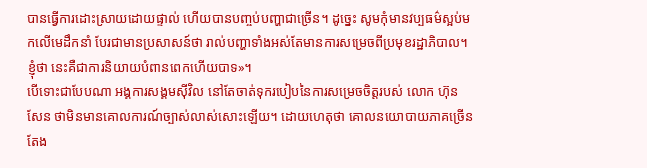បានធ្វើការដោះស្រាយដោយផ្ទាល់ ហើយបានបញ្ចប់បញ្ហាជាច្រើន។ ដូច្នេះ សូមកុំមានវប្បធម៌ស្អប់មកលើមេដឹកនាំ បែរជាមានប្រសាសន៍ថា រាល់បញ្ហាទាំងអស់តែមានការសម្រេចពីប្រមុខរដ្ឋាភិបាល។ ខ្ញុំថា នេះគឺជាការនិយាយបំពានពេកហើយបាទ»។
បើទោះជាបែបណា អង្គការសង្គមស៊ីវិល នៅតែចាត់ទុករបៀបនៃការសម្រេចចិត្តរបស់ លោក ហ៊ុន សែន ថាមិនមានគោលការណ៍ច្បាស់លាស់សោះឡើយ។ ដោយហេតុថា គោលនយោបាយភាគច្រើន តែង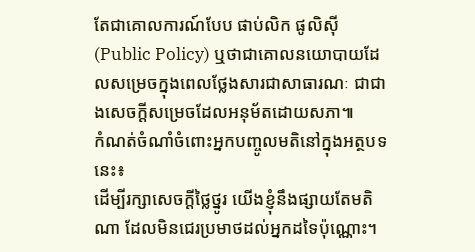តែជាគោលការណ៍បែប ផាប់លិក ផូលិស៊ី (Public Policy) ឬថាជាគោលនយោបាយដែលសម្រេចក្នុងពេលថ្លែងសារជាសាធារណៈ ជាជាងសេចក្ដីសម្រេចដែលអនុម័តដោយសភា៕
កំណត់ចំណាំចំពោះអ្នកបញ្ចូលមតិនៅក្នុងអត្ថបទនេះ៖
ដើម្បីរក្សាសេចក្ដីថ្លៃថ្នូរ យើងខ្ញុំនឹងផ្សាយតែមតិណា ដែលមិនជេរប្រមាថដល់អ្នកដទៃប៉ុណ្ណោះ។